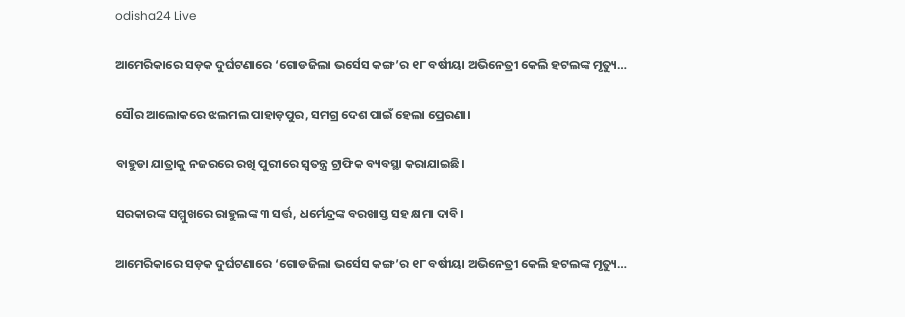odisha24 Live

ଆମେରିକାରେ ସଡ଼କ ଦୁର୍ଘଟଣାରେ ‘ଗୋଡଜିଲା ଭର୍ସେସ କଙ୍ଗ’ର ୧୮ ବର୍ଷୀୟା ଅଭିନେତ୍ରୀ କେଲି ହଟଲଙ୍କ ମୃତ୍ୟୁ…

ସୌର ଆଲୋକରେ ଝଲମଲ ପାହାଡ଼ପୁର, ସମଗ୍ର ଦେଶ ପାଇଁ ହେଲା ପ୍ରେରଣା।

ବାହୁଡା ଯାତ୍ରାକୁ ନଜରରେ ରଖି ପୁରୀରେ ସ୍ୱତନ୍ତ୍ର ଟ୍ରାଫିକ ବ୍ୟବସ୍ଥା କରାଯାଇଛି।

ସରକାରଙ୍କ ସମ୍ମୁଖରେ ରାହୁଲଙ୍କ ୩ ସର୍ତ୍ତ, ଧର୍ମେନ୍ଦ୍ରଙ୍କ ବରଖାସ୍ତ ସହ କ୍ଷମା ଦାବି।

ଆମେରିକାରେ ସଡ଼କ ଦୁର୍ଘଟଣାରେ ‘ଗୋଡଜିଲା ଭର୍ସେସ କଙ୍ଗ’ର ୧୮ ବର୍ଷୀୟା ଅଭିନେତ୍ରୀ କେଲି ହଟଲଙ୍କ ମୃତ୍ୟୁ…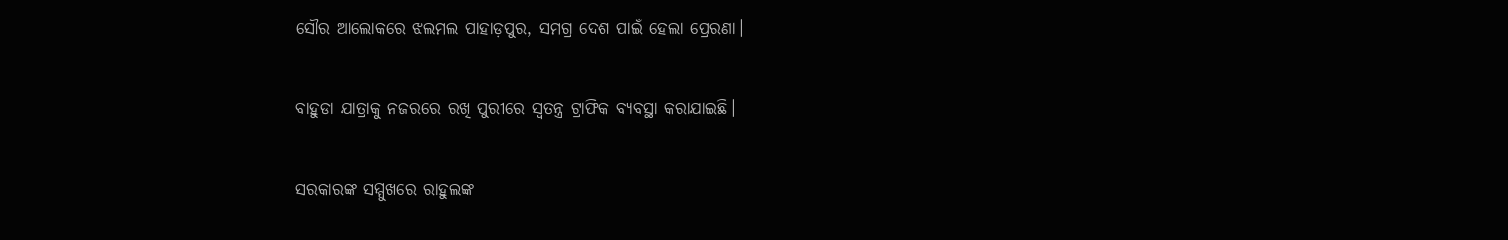ସୌର ଆଲୋକରେ ଝଲମଲ ପାହାଡ଼ପୁର, ସମଗ୍ର ଦେଶ ପାଇଁ ହେଲା ପ୍ରେରଣା।

ବାହୁଡା ଯାତ୍ରାକୁ ନଜରରେ ରଖି ପୁରୀରେ ସ୍ୱତନ୍ତ୍ର ଟ୍ରାଫିକ ବ୍ୟବସ୍ଥା କରାଯାଇଛି।

ସରକାରଙ୍କ ସମ୍ମୁଖରେ ରାହୁଲଙ୍କ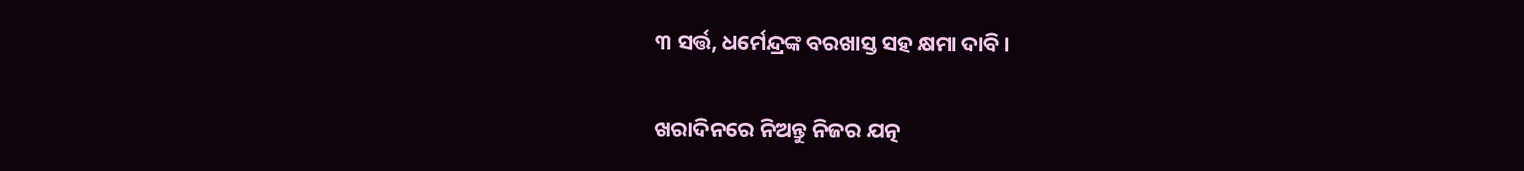୩ ସର୍ତ୍ତ, ଧର୍ମେନ୍ଦ୍ରଙ୍କ ବରଖାସ୍ତ ସହ କ୍ଷମା ଦାବି।

ଖରାଦିନରେ ନିଅନ୍ତୁ ନିଜର ଯତ୍ନ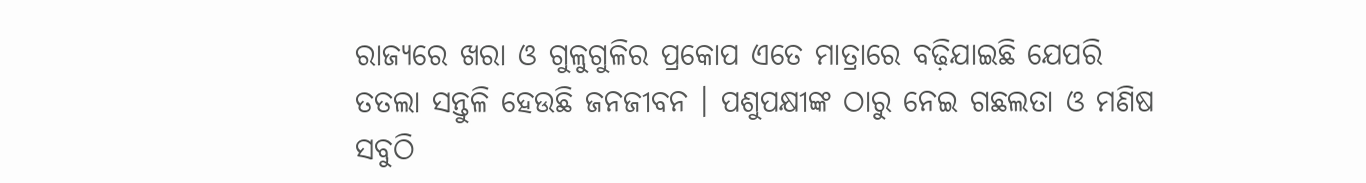ରାଜ୍ୟରେ ଖରା ଓ ଗୁଳୁଗୁଳିର ପ୍ରକୋପ ଏତେ ମାତ୍ରାରେ ବଢ଼ିଯାଇଛି ଯେପରି ତତଲା ସନ୍ତୁଳି ହେଉଛି ଜନଜୀବନ । ପଶୁପକ୍ଷୀଙ୍କ ଠାରୁ ନେଇ ଗଛଲତା ଓ ମଣିଷ ସବୁଠି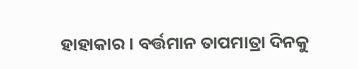ହାହାକାର । ବର୍ତ୍ତମାନ ତାପମାତ୍ରା ଦିନକୁ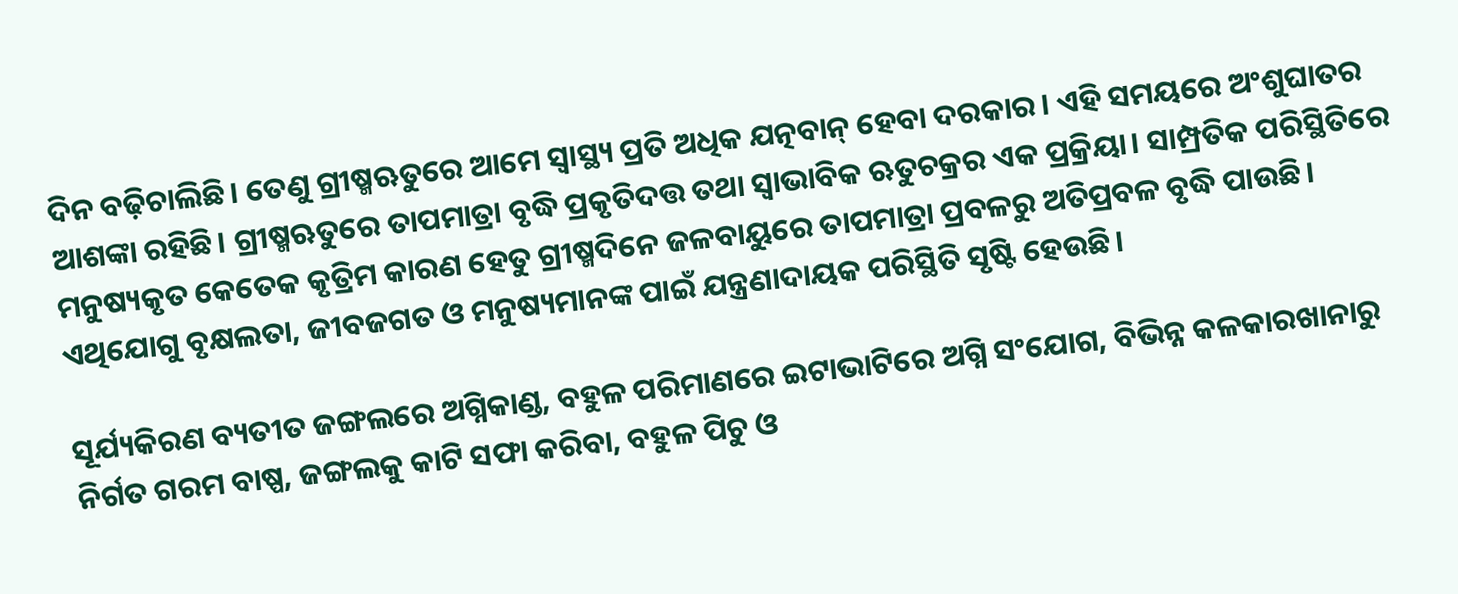ଦିନ ବଢ଼ିଚାଲିଛି। ତେଣୁ ଗ୍ରୀଷ୍ମଋତୁରେ ଆମେ ସ୍ବାସ୍ଥ୍ୟ ପ୍ରତି ଅଧିକ ଯତ୍ନବାନ୍‌ ହେବା ଦରକାର। ଏହି ସମୟରେ ଅଂଶୁଘାତର ଆଶଙ୍କା ରହିଛି। ଗ୍ରୀଷ୍ମଋତୁରେ ତାପମାତ୍ରା ବୃଦ୍ଧି ପ୍ରକୃତିଦତ୍ତ ତଥା ସ୍ବାଭାବିକ ଋତୁଚକ୍ରର ଏକ ପ୍ରକ୍ରିୟା। ସାମ୍ପ୍ରତିକ ପରିସ୍ଥିତିରେ ମନୁଷ୍ୟକୃତ କେତେକ କୃତ୍ରିମ କାରଣ ହେତୁ ଗ୍ରୀଷ୍ମଦିନେ ଜଳବାୟୁରେ ତାପମାତ୍ରା ପ୍ରବଳରୁ ଅତିପ୍ରବଳ ବୃଦ୍ଧି ପାଉଛି। ଏଥିଯୋଗୁ ବୃକ୍ଷଲତା, ଜୀବଜଗତ ଓ ମନୁଷ୍ୟମାନଙ୍କ ପାଇଁ ଯନ୍ତ୍ରଣାଦାୟକ ପରିସ୍ଥିତି ସୃଷ୍ଟି ହେଉଛି।

ସୂର୍ଯ୍ୟକିରଣ ବ୍ୟତୀତ ଜଙ୍ଗଲରେ ଅଗ୍ନିକାଣ୍ଡ, ବହୁଳ ପରିମାଣରେ ଇଟାଭାଟିରେ ଅଗ୍ନି ସଂଯୋଗ, ବିଭିନ୍ନ କଳକାରଖାନାରୁ ନିର୍ଗତ ଗରମ ବାଷ୍ପ, ଜଙ୍ଗଲକୁ କାଟି ସଫା କରିବା, ବହୁଳ ପିଚୁ ଓ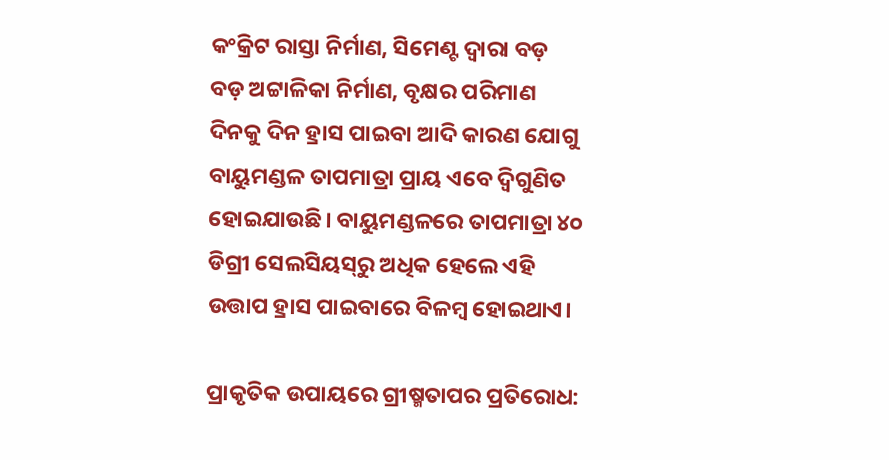କଂକ୍ରିଟ ରାସ୍ତା ନିର୍ମାଣ, ସିମେଣ୍ଟ ଦ୍ୱାରା ବଡ଼ ବଡ଼ ଅଟ୍ଟାଳିକା ନିର୍ମାଣ, ବୃକ୍ଷର ପରିମାଣ ଦିନକୁ ଦିନ ହ୍ରାସ ପାଇବା ଆଦି କାରଣ ଯୋଗୁ ବାୟୁମଣ୍ଡଳ ତାପମାତ୍ରା ପ୍ରାୟ ଏବେ ଦ୍ୱିଗୁଣିତ ହୋଇଯାଉଛି। ବାୟୁମଣ୍ଡଳରେ ତାପମାତ୍ରା ୪୦ ଡିଗ୍ରୀ ସେଲସିୟସ୍‌ରୁ ଅଧିକ ହେଲେ ଏହି ଉତ୍ତାପ ହ୍ରାସ ପାଇବାରେ ବିଳମ୍ବ ହୋଇଥାଏ।

ପ୍ରାକୃତିକ ଉପାୟରେ ଗ୍ରୀଷ୍ମତାପର ପ୍ରତିରୋଧ: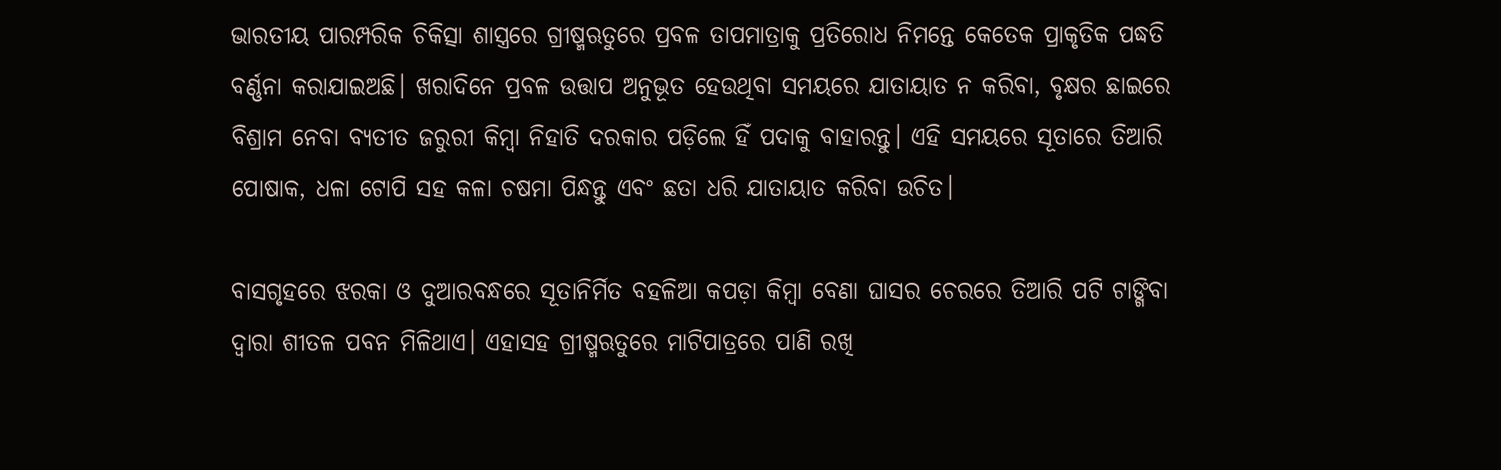ଭାରତୀୟ ପାରମ୍ପରିକ ଚିକିତ୍ସା ଶାସ୍ତ୍ରରେ ଗ୍ରୀଷ୍ମଋତୁରେ ପ୍ରବଳ ତାପମାତ୍ରାକୁ ପ୍ରତିରୋଧ ନିମନ୍ତେ କେତେକ ପ୍ରାକୃତିକ ପଦ୍ଧତି ବର୍ଣ୍ଣନା କରାଯାଇଅଛି। ଖରାଦିନେ ପ୍ରବଳ ଉତ୍ତାପ ଅନୁଭୂତ ହେଉଥିବା ସମୟରେ ଯାତାୟାତ ନ କରିବା, ବୃକ୍ଷର ଛାଇରେ ବିଶ୍ରାମ ନେବା ବ୍ୟତୀତ ଜରୁରୀ କିମ୍ବା ନିହାତି ଦରକାର ପଡ଼ିଲେ ହିଁ ପଦାକୁ ବାହାରନ୍ତୁ। ଏହି ସମୟରେ ସୂତାରେ ତିଆରି ପୋଷାକ, ଧଳା ଟୋପି ସହ କଳା ଚଷମା ପିନ୍ଧନ୍ତୁ ଏବଂ ଛତା ଧରି ଯାତାୟାତ କରିବା ଉଚିତ।

ବାସଗୃହରେ ଝରକା ଓ ଦୁଆରବନ୍ଧରେ ସୂତାନିର୍ମିତ ବହଳିଆ କପଡ଼ା କିମ୍ବା ବେଣା ଘାସର ଚେରରେ ତିଆରି ପଟି ଟାଙ୍ଗିବା ଦ୍ୱାରା ଶୀତଳ ପବନ ମିଳିଥାଏ। ଏହାସହ ଗ୍ରୀଷ୍ମଋତୁରେ ମାଟିପାତ୍ରରେ ପାଣି ରଖି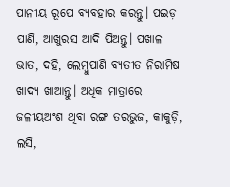ପାନୀୟ ରୂପେ ବ୍ୟବହାର କରନ୍ତୁ। ପଇଡ଼ ପାଣି, ଆଖୁରସ ଆଦି ପିଅନ୍ତୁ। ପଖାଳ ଭାତ, ଦହି, ଲେମ୍ବୁପାଣି ବ୍ୟତୀତ ନିରାମିଷ ଖାଦ୍ୟ ଖାଆନ୍ତୁ। ଅଧିକ ମାତ୍ରାରେ ଜଳୀୟଅଂଶ ଥିବା ରଙ୍ଗ ତରଭୁଜ, କାକୁଡ଼ି, ଲସି,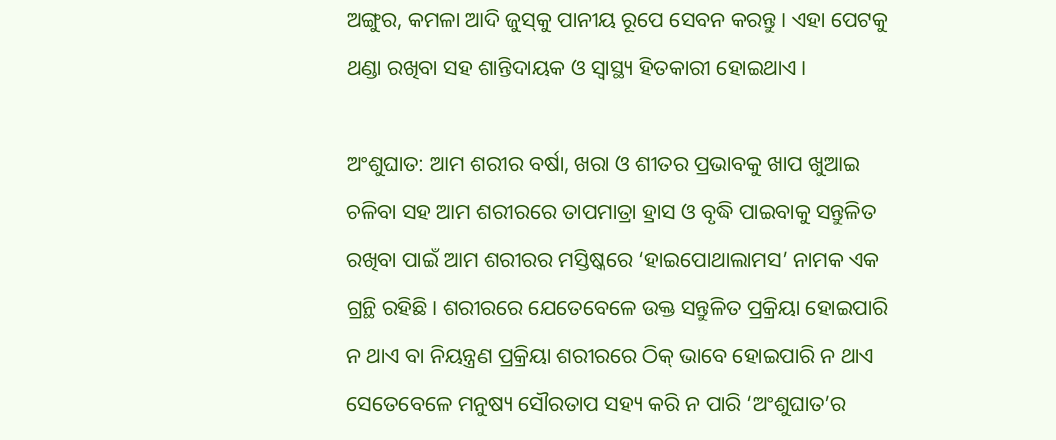ଅଙ୍ଗୁର, କମଳା ଆଦି ଜୁସ୍‌କୁ ପାନୀୟ ରୂପେ ସେବନ କରନ୍ତୁ। ଏହା ପେଟକୁ ଥଣ୍ଡା ରଖିବା ସହ ଶାନ୍ତିଦାୟକ ଓ ସ୍ବାସ୍ଥ୍ୟ ହିତକାରୀ ହୋଇଥାଏ।

ଅଂଶୁଘାତ: ଆମ ଶରୀର ବର୍ଷା, ଖରା ଓ ଶୀତର ପ୍ରଭାବକୁ ଖାପ ଖୁଆଇ ଚଳିବା ସହ ଆମ ଶରୀରରେ ତାପମାତ୍ରା ହ୍ରାସ ଓ ବୃଦ୍ଧି ପାଇବାକୁ ସନ୍ତୁଳିତ ରଖିବା ପାଇଁ ଆମ ଶରୀରର ମସ୍ତିଷ୍କରେ ‘ହାଇପୋଥାଲାମସ’ ନାମକ ଏକ ଗ୍ରନ୍ଥି ରହିଛି। ଶରୀରରେ ଯେତେବେଳେ ଉକ୍ତ ସନ୍ତୁଳିତ ପ୍ରକ୍ରିୟା ହୋଇପାରି ନ ଥାଏ ବା ନିୟନ୍ତ୍ରଣ ପ୍ରକ୍ରିୟା ଶରୀରରେ ଠିକ୍‌ ଭାବେ ହୋଇପାରି ନ ଥାଏ ସେତେବେଳେ ମନୁଷ୍ୟ ସୌରତାପ ସହ୍ୟ କରି ନ ପାରି ‘ଅଂଶୁଘାତ’ର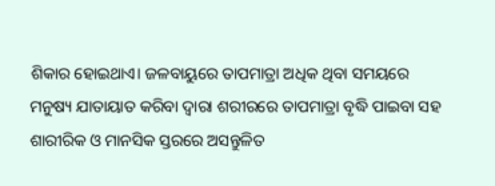ଶିକାର ହୋଇଥାଏ। ଜଳବାୟୁରେ ତାପମାତ୍ରା ଅଧିକ ଥିବା ସମୟରେ ମନୁଷ୍ୟ ଯାତାୟାତ କରିବା ଦ୍ୱାରା ଶରୀରରେ ତାପମାତ୍ରା ବୃଦ୍ଧି ପାଇବା ସହ ଶାରୀରିକ ଓ ମାନସିକ ସ୍ତରରେ ଅସନ୍ତୁଳିତ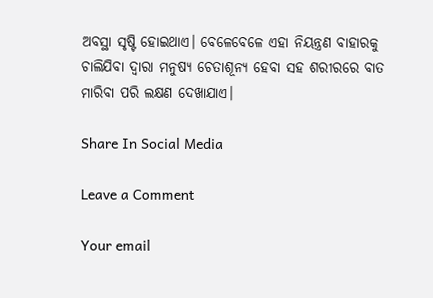ଅବସ୍ଥା ସୃଷ୍ଟି ହୋଇଥାଏ। ବେଳେବେଳେ ଏହା ନିୟନ୍ତ୍ରଣ ବାହାରକୁ ଚାଲିଯିବା ଦ୍ୱାରା ମନୁଷ୍ୟ ଚେତାଶୂନ୍ୟ ହେବା ସହ ଶରୀରରେ ବାତ ମାରିବା ପରି ଲକ୍ଷଣ ଦେଖାଯାଏ।

Share In Social Media

Leave a Comment

Your email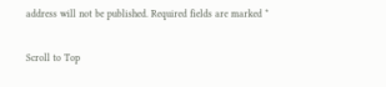address will not be published. Required fields are marked *

Scroll to Top